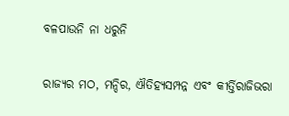ବଳପାଉନି ନା ଧରୁନି

ରାଜ୍ୟର ମଠ, ମନ୍ଦିର, ଐତିହ୍ୟସମ୍ପନ୍ନ ଏବଂ କୀର୍ତ୍ତିରାଜିଭରା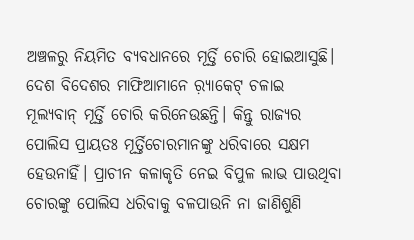ଅଞ୍ଚଳରୁ ନିୟମିତ ବ୍ୟବଧାନରେ ମୂର୍ତ୍ତି ଚୋରି ହୋଇଆସୁଛି। ଦେଶ ବିଦେଶର ମାଫିଆମାନେ ର଼୍ୟାକେଟ୍‌ ଚଳାଇ ମୂଲ୍ୟବାନ୍‌ ମୂର୍ତ୍ତି ଚୋରି କରିନେଉଛନ୍ତି। କିନ୍ତୁ ରାଜ୍ୟର ପୋଲିସ ପ୍ରାୟତଃ ମୂର୍ତ୍ତିଚୋରମାନଙ୍କୁ ଧରିବାରେ ସକ୍ଷମ ହେଉନାହିଁ। ପ୍ରାଚୀନ କଳାକୃତି ନେଇ ବିପୁଳ ଲାଭ ପାଉଥିବା ଚୋରଙ୍କୁ ପୋଲିସ ଧରିବାକୁ ବଳପାଉନି ନା ଜାଣିଶୁଣି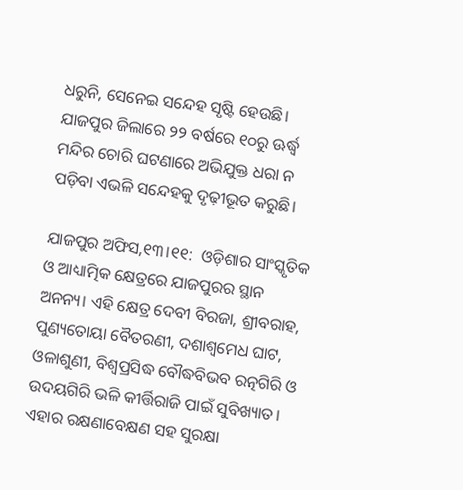ଧରୁନି, ସେନେଇ ସନ୍ଦେହ ସୃଷ୍ଟି ହେଉଛି। ଯାଜପୁର ଜିଲାରେ ୨୨ ବର୍ଷରେ ୧୦ରୁ ଊର୍ଦ୍ଧ୍ୱ ମନ୍ଦିର ଚୋରି ଘଟଣାରେ ଅଭିଯୁକ୍ତ ଧରା ନ ପଡ଼ିବା ଏଭଳି ସନ୍ଦେହକୁ ଦୃଢ଼ୀଭୂତ କରୁଛି।

ଯାଜପୁର ଅଫିସ,୧୩।୧୧:  ଓଡ଼ିଶାର ସାଂସ୍କୃତିକ ଓ ଆଧ୍ୟାତ୍ମିକ କ୍ଷେତ୍ରରେ ଯାଜପୁରର ସ୍ଥାନ ଅନନ୍ୟ। ଏହି କ୍ଷେତ୍ର ଦେବୀ ବିରଜା, ଶ୍ରୀବରାହ, ପୁଣ୍ୟତୋୟା ବୈତରଣୀ, ଦଶାଶ୍ୱମେଧ ଘାଟ, ଓଳାଶୁଣୀ, ବିଶ୍ୱପ୍ରସିଦ୍ଧ ବୌଦ୍ଧବିଭବ ରତ୍ନଗିରି ଓ ଉଦୟଗିରି ଭଳି କୀର୍ତ୍ତିରାଜି ପାଇଁ ସୁବିଖ୍ୟାତ। ଏହାର ରକ୍ଷଣାବେକ୍ଷଣ ସହ ସୁରକ୍ଷା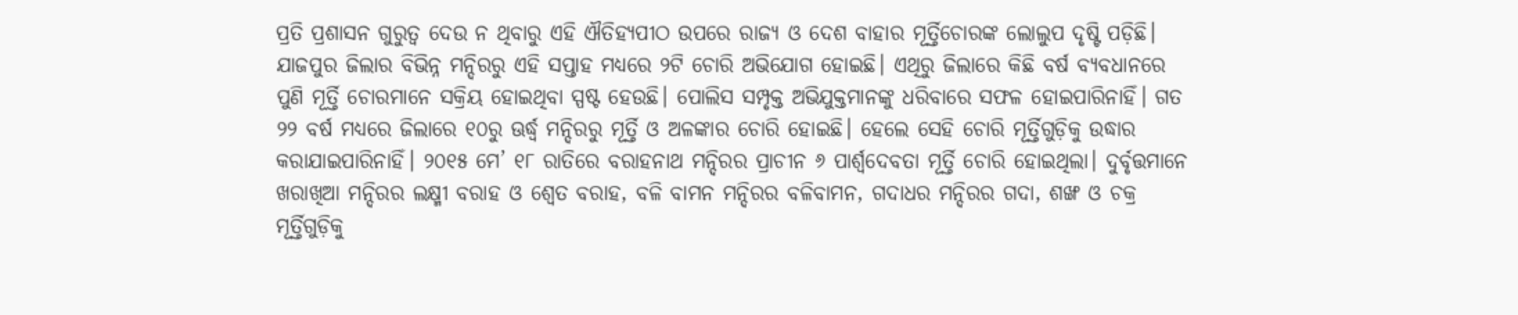ପ୍ରତି ପ୍ରଶାସନ ଗୁରୁତ୍ୱ ଦେଉ ନ ଥିବାରୁ ଏହି ଐତିହ୍ୟପୀଠ ଉପରେ ରାଜ୍ୟ ଓ ଦେଶ ବାହାର ମୂର୍ତ୍ତିଚୋରଙ୍କ ଲୋଲୁପ ଦୃଷ୍ଟି ପଡ଼ିଛି।
ଯାଜପୁର ଜିଲାର ବିଭିନ୍ନ ମନ୍ଦିରରୁ ଏହି ସପ୍ତାହ ମଧ୍ୟରେ ୨ଟି ଚୋରି ଅଭିଯୋଗ ହୋଇଛି। ଏଥିରୁ ଜିଲାରେ କିଛି ବର୍ଷ ବ୍ୟବଧାନରେ ପୁଣି ମୂର୍ତ୍ତି ଚୋରମାନେ ସକ୍ରିୟ ହୋଇଥିବା ସ୍ପଷ୍ଟ ହେଉଛି। ପୋଲିସ ସମ୍ପୃକ୍ତ ଅଭିଯୁକ୍ତମାନଙ୍କୁ ଧରିବାରେ ସଫଳ ହୋଇପାରିନାହିଁ। ଗତ ୨୨ ବର୍ଷ ମଧ୍ୟରେ ଜିଲାରେ ୧୦ରୁ ଊର୍ଦ୍ଧ୍ୱ ମନ୍ଦିରରୁ ମୂର୍ତ୍ତି ଓ ଅଳଙ୍କାର ଚୋରି ହୋଇଛି। ହେଲେ ସେହି ଚୋରି ମୂର୍ତ୍ତିଗୁଡ଼ିକୁ ଉଦ୍ଧାର କରାଯାଇପାରିନାହିଁ। ୨୦୧୫ ମେ’ ୧୮ ରାତିରେ ବରାହନାଥ ମନ୍ଦିରର ପ୍ରାଚୀନ ୬ ପାର୍ଶ୍ୱଦେବତା ମୂର୍ତ୍ତି ଚୋରି ହୋଇଥିଲା। ଦୁର୍ବୃତ୍ତମାନେ ଖରାଖିଆ ମନ୍ଦିରର ଲକ୍ଷ୍ମୀ ବରାହ ଓ ଶ୍ୱେତ ବରାହ, ବଳି ବାମନ ମନ୍ଦିରର ବଳିବାମନ, ଗଦାଧର ମନ୍ଦିରର ଗଦା, ଶଙ୍ଖ ଓ ଚକ୍ର ମୂର୍ତ୍ତିଗୁଡ଼ିକୁ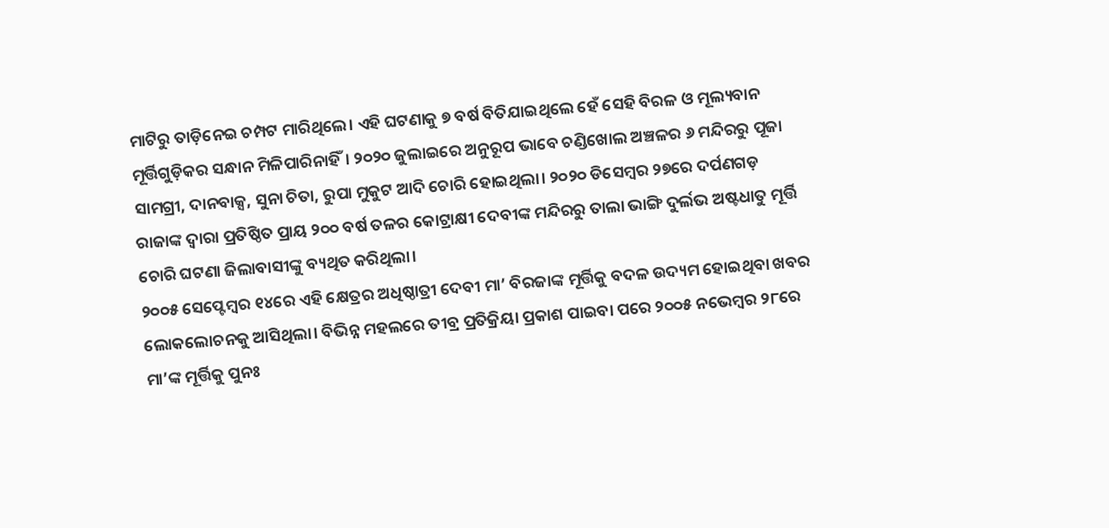ମାଟିରୁ ତାଡ଼ିନେଇ ଚମ୍ପଟ ମାରିଥିଲେ। ଏହି ଘଟଣାକୁ ୭ ବର୍ଷ ବିତିଯାଇଥିଲେ ହେଁ ସେହି ବିରଳ ଓ ମୂଲ୍ୟବାନ ମୂର୍ତ୍ତିଗୁଡ଼ିକର ସନ୍ଧାନ ମିଳିପାରିନାହିଁ। ୨୦୨୦ ଜୁଲାଇରେ ଅନୁରୂପ ଭାବେ ଚଣ୍ଡିଖୋଲ ଅଞ୍ଚଳର ୬ ମନ୍ଦିରରୁ ପୂଜା ସାମଗ୍ରୀ, ଦାନବାକ୍ସ, ସୁନା ଚିତା, ରୁପା ମୁକୁଟ ଆଦି ଚୋରି ହୋଇଥିଲା। ୨୦୨୦ ଡିସେମ୍ବର ୨୭ରେ ଦର୍ପଣଗଡ଼ ରାଜାଙ୍କ ଦ୍ୱାରା ପ୍ରତିଷ୍ଠିତ ପ୍ରାୟ ୨୦୦ ବର୍ଷ ତଳର କୋଟ୍ରାକ୍ଷୀ ଦେବୀଙ୍କ ମନ୍ଦିରରୁ ତାଲା ଭାଙ୍ଗି ଦୁର୍ଲଭ ଅଷ୍ଟଧାତୁ ମୂର୍ତ୍ତି ଚୋରି ଘଟଣା ଜିଲାବାସୀଙ୍କୁ ବ୍ୟଥିତ କରିଥିଲା।
୨୦୦୫ ସେପ୍ଟେମ୍ବର ୧୪ରେ ଏହି କ୍ଷେତ୍ରର ଅଧିଷ୍ଠାତ୍ରୀ ଦେବୀ ମା’ ବିରଜାଙ୍କ ମୂର୍ତ୍ତିକୁ ବଦଳ ଉଦ୍ୟମ ହୋଇଥିବା ଖବର ଲୋକଲୋଚନକୁ ଆସିଥିଲା। ବିଭିନ୍ନ ମହଲରେ ତୀବ୍ର ପ୍ରତିକ୍ରିୟା ପ୍ରକାଶ ପାଇବା ପରେ ୨୦୦୫ ନଭେମ୍ବର ୨୮ରେ ମା’ଙ୍କ ମୂର୍ତ୍ତିକୁ ପୁନଃ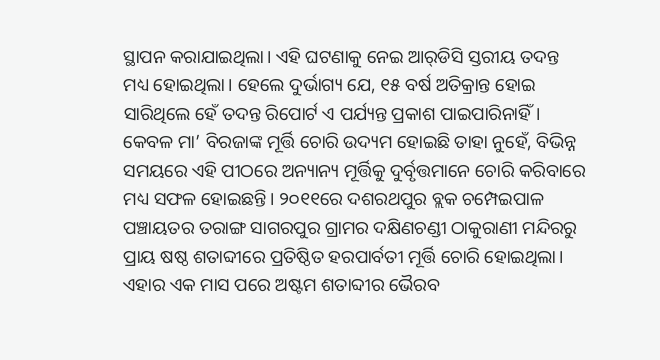ସ୍ଥାପନ କରାଯାଇଥିଲା। ଏହି ଘଟଣାକୁ ନେଇ ଆର୍‌ଡିସି ସ୍ତରୀୟ ତଦନ୍ତ ମଧ୍ୟ ହୋଇଥିଲା। ହେଲେ ଦୁର୍ଭାଗ୍ୟ ଯେ, ୧୫ ବର୍ଷ ଅତିକ୍ରାନ୍ତ ହୋଇ ସାରିଥିଲେ ହେଁ ତଦନ୍ତ ରିପୋର୍ଟ ଏ ପର୍ଯ୍ୟନ୍ତ ପ୍ରକାଶ ପାଇପାରିନାହିଁ। କେବଳ ମା’ ବିରଜାଙ୍କ ମୂର୍ତ୍ତି ଚୋରି ଉଦ୍ୟମ ହୋଇଛି ତାହା ନୁହେଁ, ବିଭିନ୍ନ ସମୟରେ ଏହି ପୀଠରେ ଅନ୍ୟାନ୍ୟ ମୂର୍ତ୍ତିକୁ ଦୁର୍ବୃତ୍ତମାନେ ଚୋରି କରିବାରେ ମଧ୍ୟ ସଫଳ ହୋଇଛନ୍ତି। ୨୦୧୧ରେ ଦଶରଥପୁର ବ୍ଲକ ଚମ୍ପେଇପାଳ ପଞ୍ଚାୟତର ତରାଙ୍ଗ ସାଗରପୁର ଗ୍ରାମର ଦକ୍ଷିଣଚଣ୍ଡୀ ଠାକୁରାଣୀ ମନ୍ଦିରରୁ ପ୍ରାୟ ଷଷ୍ଠ ଶତାବ୍ଦୀରେ ପ୍ରତିଷ୍ଠିତ ହରପାର୍ବତୀ ମୂର୍ତ୍ତି ଚୋରି ହୋଇଥିଲା। ଏହାର ଏକ ମାସ ପରେ ଅଷ୍ଟମ ଶତାବ୍ଦୀର ଭୈରବ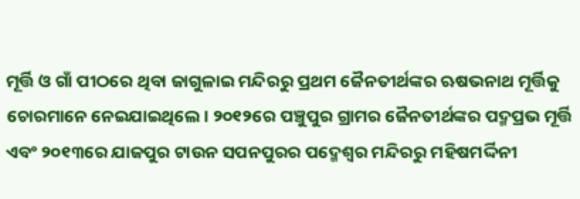ମୂର୍ତ୍ତି ଓ ଗାଁ ପୀଠରେ ଥିବା ଜାଗୁଳାଇ ମନ୍ଦିରରୁ ପ୍ରଥମ ଜୈନତୀର୍ଥଙ୍କର ଋଷଭନାଥ ମୂର୍ତ୍ତିକୁ ଚୋରମାନେ ନେଇଯାଇଥିଲେ। ୨୦୧୨ରେ ପଞ୍ଚୁପୁର ଗ୍ରାମର ଜୈନତୀର୍ଥଙ୍କର ପଦ୍ମପ୍ରଭ ମୂର୍ତ୍ତି ଏବଂ ୨୦୧୩ରେ ଯାଜପୁର ଟାଉନ ସପନପୁରର ପଦ୍ମେଶ୍ୱର ମନ୍ଦିରରୁ ମହିଷମର୍ଦ୍ଦିନୀ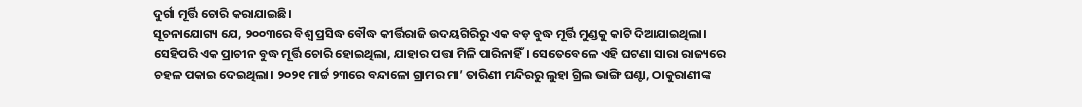ଦୁର୍ଗା ମୂର୍ତ୍ତି ଚୋରି କରାଯାଇଛି।
ସୂଚନାଯୋଗ୍ୟ ଯେ, ୨୦୦୩ରେ ବିଶ୍ୱ ପ୍ରସିଦ୍ଧ ବୌଦ୍ଧ କୀର୍ତ୍ତିରାଜି ଉଦୟଗିରିରୁ ଏକ ବଡ଼ ବୁଦ୍ଧ ମୂର୍ତ୍ତି ମୁଣ୍ଡକୁ କାଟି ଦିଆଯାଇଥିଲା। ସେହିପରି ଏକ ପ୍ରାଚୀନ ବୁଦ୍ଧ ମୂର୍ତ୍ତି ଚୋରି ହୋଇଥିଲା, ଯାହାର ପତ୍ତା ମିଳି ପାରିନାହିଁ। ସେତେବେଳେ ଏହି ଘଟଣା ସାରା ରାଜ୍ୟରେ ଚହଳ ପକାଇ ଦେଇଥିଲା। ୨୦୨୧ ମାର୍ଚ୍ଚ ୨୩ରେ ବନ୍ଦାଳୋ ଗ୍ରାମର ମା’ ତାରିଣୀ ମନ୍ଦିରରୁ ଲୁହା ଗ୍ରିଲ ଭାଙ୍ଗି ଘଣ୍ଟା, ଠାକୁରାଣୀଙ୍କ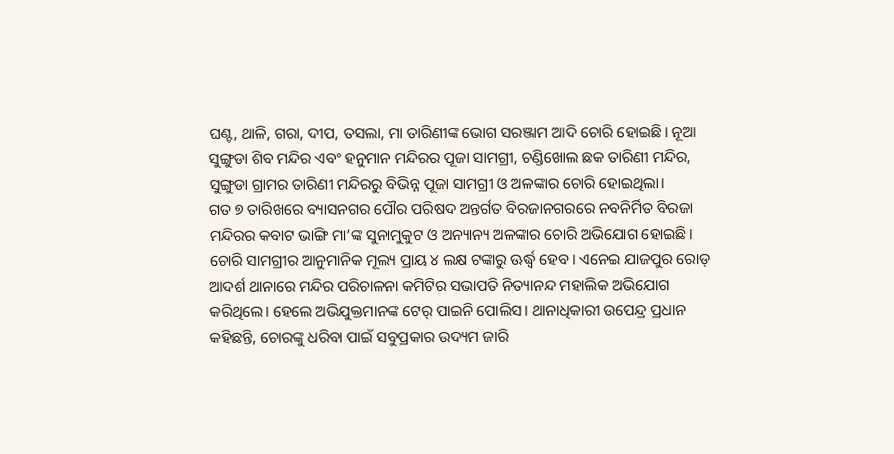ଘଣ୍ଟ, ଥାଳି, ଗରା, ଦୀପ, ତସଲା, ମା ତାରିଣୀଙ୍କ ଭୋଗ ସରଞ୍ଜାମ ଆଦି ଚୋରି ହୋଇଛି। ନୂଆ ସୁଙ୍ଗୁଡା ଶିବ ମନ୍ଦିର ଏବଂ ହନୁମାନ ମନ୍ଦିରର ପୂଜା ସାମଗ୍ରୀ, ଚଣ୍ଡିଖୋଲ ଛକ ତାରିଣୀ ମନ୍ଦିର, ସୁଙ୍ଗୁଡା ଗ୍ରାମର ତାରିଣୀ ମନ୍ଦିରରୁ ବିଭିନ୍ନ ପୂଜା ସାମଗ୍ରୀ ଓ ଅଳଙ୍କାର ଚୋରି ହୋଇଥିଲା।
ଗତ ୭ ତାରିଖରେ ବ୍ୟାସନଗର ପୌର ପରିଷଦ ଅନ୍ତର୍ଗତ ବିରଜାନଗରରେ ନବନିର୍ମିତ ବିରଜା ମନ୍ଦିରର କବାଟ ଭାଙ୍ଗି ମା’ଙ୍କ ସୁନାମୁକୁଟ ଓ ଅନ୍ୟାନ୍ୟ ଅଳଙ୍କାର ଚୋରି ଅଭିଯୋଗ ହୋଇଛି। ଚୋରି ସାମଗ୍ରୀର ଆନୁମାନିକ ମୂଲ୍ୟ ପ୍ରାୟ ୪ ଲକ୍ଷ ଟଙ୍କାରୁ ଊର୍ଦ୍ଧ୍ୱ ହେବ। ଏନେଇ ଯାଜପୁର ରୋଡ୍‌ ଆଦର୍ଶ ଥାନାରେ ମନ୍ଦିର ପରିଚାଳନା କମିଟିର ସଭାପତି ନିତ୍ୟାନନ୍ଦ ମହାଲିକ ଅଭିଯୋଗ କରିଥିଲେ। ହେଲେ ଅଭିଯୁକ୍ତମାନଙ୍କ ଟେର୍‌ ପାଇନି ପୋଲିସ। ଥାନାଧିକାରୀ ଉପେନ୍ଦ୍ର ପ୍ରଧାନ କହିଛନ୍ତି, ଚୋରଙ୍କୁ ଧରିବା ପାଇଁ ସବୁପ୍ରକାର ଉଦ୍ୟମ ଜାରି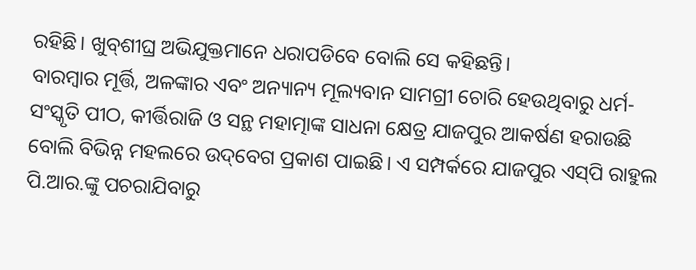ରହିଛି। ଖୁବ୍‌ଶୀଘ୍ର ଅଭିଯୁକ୍ତମାନେ ଧରାପଡିବେ ବୋଲି ସେ କହିଛନ୍ତି।
ବାରମ୍ବାର ମୂର୍ତ୍ତି, ଅଳଙ୍କାର ଏବଂ ଅନ୍ୟାନ୍ୟ ମୂଲ୍ୟବାନ ସାମଗ୍ରୀ ଚୋରି ହେଉଥିବାରୁ ଧର୍ମ-ସଂସ୍କୃତି ପୀଠ, କୀର୍ତ୍ତିରାଜି ଓ ସନ୍ଥ ମହାତ୍ମାଙ୍କ ସାଧନା କ୍ଷେତ୍ର ଯାଜପୁର ଆକର୍ଷଣ ହରାଉଛି ବୋଲି ବିଭିନ୍ନ ମହଲରେ ଉଦ୍‌ବେଗ ପ୍ରକାଶ ପାଇଛି। ଏ ସମ୍ପର୍କରେ ଯାଜପୁର ଏସ୍‌ପି ରାହୁଲ ପି.ଆର.ଙ୍କୁ ପଚରାଯିବାରୁ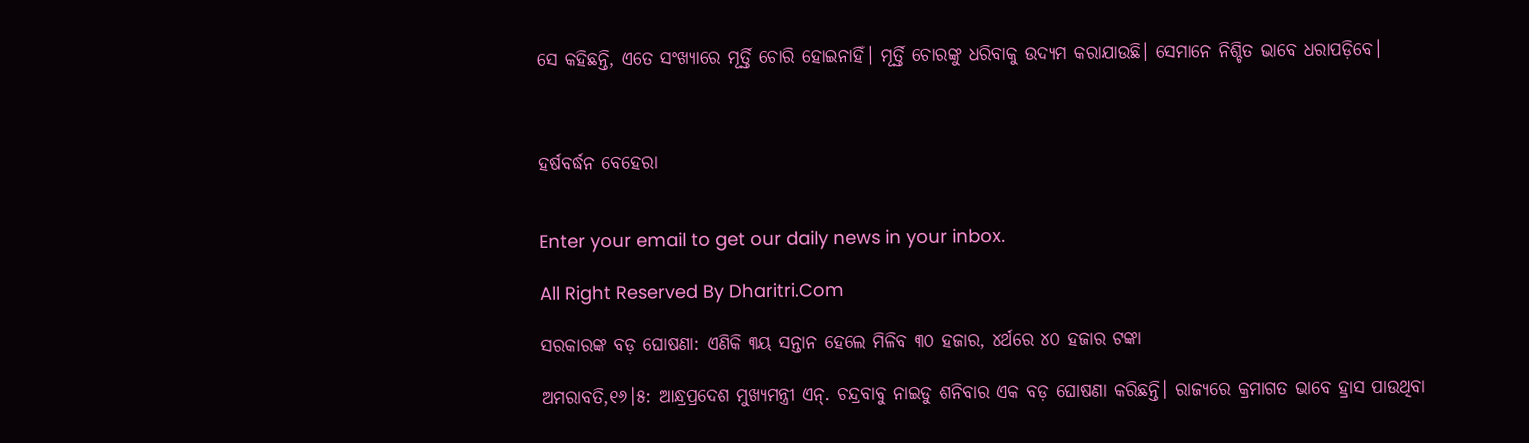ସେ କହିଛନ୍ତି, ଏତେ ସଂଖ୍ୟାରେ ମୂର୍ତ୍ତି ଚୋରି ହୋଇନାହିଁ। ମୂର୍ତ୍ତି ଚୋରଙ୍କୁ ଧରିବାକୁ ଉଦ୍ୟମ କରାଯାଉଛି। ସେମାନେ ନିଶ୍ଚିତ ଭାବେ ଧରାପଡ଼ିବେ।



ହର୍ଷବର୍ଦ୍ଧନ ବେହେରା


Enter your email to get our daily news in your inbox.

All Right Reserved By Dharitri.Com

ସରକାରଙ୍କ ବଡ଼ ଘୋଷଣା: ଏଣିକି ୩ୟ ସନ୍ତାନ ହେଲେ ମିଳିବ ୩୦ ହଜାର, ୪ର୍ଥରେ ୪୦ ହଜାର ଟଙ୍କା

ଅମରାବତି,୧୬।୫: ଆନ୍ଧ୍ରପ୍ରଦେଶ ମୁଖ୍ୟମନ୍ତ୍ରୀ ଏନ୍‌. ଚନ୍ଦ୍ରବାବୁ ନାଇଡୁ ଶନିବାର ଏକ ବଡ଼ ଘୋଷଣା କରିଛନ୍ତି। ରାଜ୍ୟରେ କ୍ରମାଗତ ଭାବେ ହ୍ରାସ ପାଉଥିବା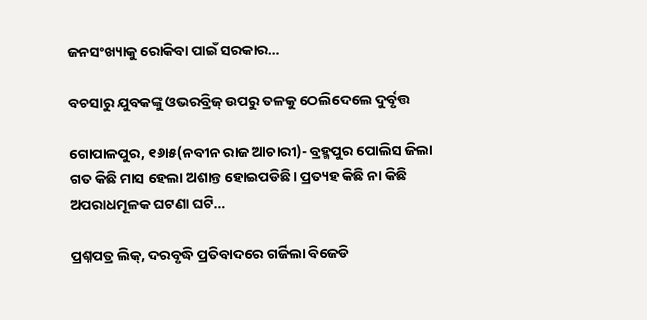ଜନସଂଖ୍ୟାକୁ ରୋକିବା ପାଇଁ ସରକାର…

ବଚସାରୁ ଯୁବକଙ୍କୁ ଓଭରବ୍ରିଜ୍‌ ଉପରୁ ତଳକୁ ଠେଲିଦେଲେ ଦୁର୍ବୃତ୍ତ

ଗୋପାଳପୁର, ୧୬ା୫(ନବୀନ ରାଜ ଆଚାରୀ)- ବ୍ରହ୍ମପୁର ପୋଲିସ ଜିଲା ଗତ କିଛି ମାସ ହେଲା ଅଶାନ୍ତ ହୋଇପଡିଛି। ପ୍ରତ୍ୟହ କିଛି ନା କିଛି ଅପରାଧମୂଳକ ଘଟଣା ଘଟି…

ପ୍ରଶ୍ନପତ୍ର ଲିକ୍‌, ଦରବୃଦ୍ଧି ପ୍ରତିବାଦରେ ଗର୍ଜିଲା ବିଜେଡି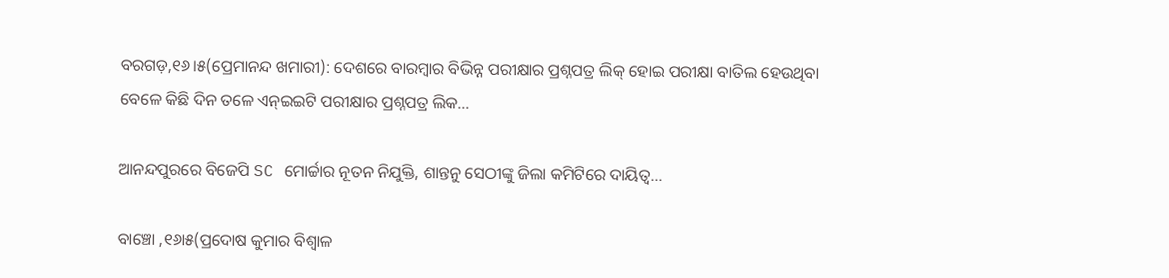ବରଗଡ଼,୧୬।୫(ପ୍ରେମାନନ୍ଦ ଖମାରୀ): ଦେଶରେ ବାରମ୍ବାର ବିଭିନ୍ନ ପରୀକ୍ଷାର ପ୍ରଶ୍ନପତ୍ର ଲିକ୍‌ ହୋଇ ପରୀକ୍ଷା ବାତିଲ ହେଉଥିବା ବେଳେ କିଛି ଦିନ ତଳେ ଏନ୍‌ଇଇଟି ପରୀକ୍ଷାର ପ୍ରଶ୍ନପତ୍ର ଲିକ…

ଆନନ୍ଦପୁରରେ ବିଜେପି SC ମୋର୍ଚ୍ଚାର ନୂତନ ନିଯୁକ୍ତି, ଶାନ୍ତନୁ ସେଠୀଙ୍କୁ ଜିଲା କମିଟିରେ ଦାୟିତ୍ୱ…

ବାଞ୍ଚୋ ,୧୬ା୫(ପ୍ରଦୋଷ କୁମାର ବିଶ୍ୱାଳ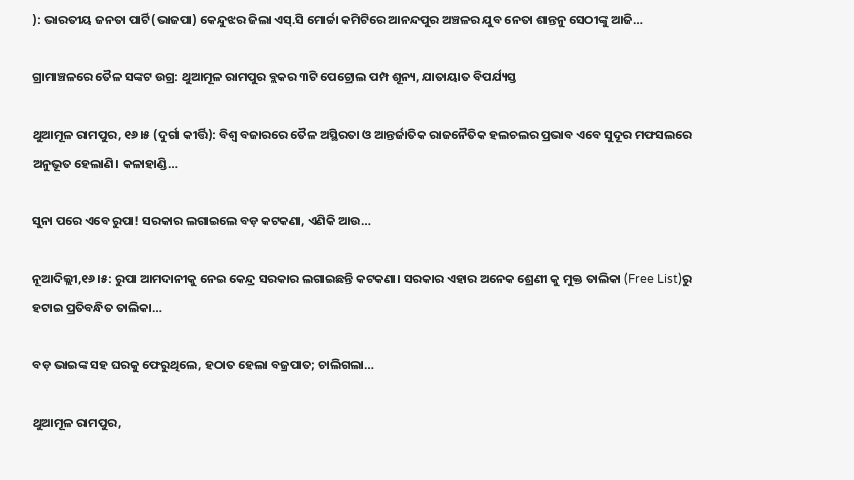): ଭାରତୀୟ ଜନତା ପାର୍ଟି(ଭାଜପା) କେନ୍ଦୁଝର ଜିଲା ଏସ୍‌.ସି ମୋର୍ଚ୍ଚା କମିଟିରେ ଆନନ୍ଦପୁର ଅଞ୍ଚଳର ଯୁବ ନେତା ଶାନ୍ତନୁ ସେଠୀଙ୍କୁ ଆଜି…

ଗ୍ରାମାଞ୍ଚଳରେ ତୈଳ ସଙ୍କଟ ଉଗ୍ର: ଥୁଆମୂଳ ରାମପୁର ବ୍ଲକର ୩ଟି ପେଟ୍ରୋଲ ପମ୍ପ ଶୂନ୍ୟ, ଯାତାୟାତ ବିପର୍ଯ୍ୟସ୍ତ

ଥୁଆମୂଳ ରାମପୁର, ୧୬।୫ (ଦୁର୍ଗା କୀର୍ତ୍ତି): ବିଶ୍ୱ ବଜାରରେ ତୈଳ ଅସ୍ଥିରତା ଓ ଆନ୍ତର୍ଜାତିକ ରାଜନୈତିକ ହଲଚଲର ପ୍ରଭାବ ଏବେ ସୁଦୂର ମଫସଲରେ ଅନୁଭୂତ ହେଲାଣି। କଳାହାଣ୍ଡି…

ସୁନା ପରେ ଏବେ ରୁପା! ସରକାର ଲଗାଇଲେ ବଡ଼ କଟକଣା, ଏଣିକି ଆଉ…

ନୂଆଦିଲ୍ଲୀ,୧୬।୫: ରୁପା ଆମଦାନୀକୁ ନେଇ କେନ୍ଦ୍ର ସରକାର ଲଗାଇଛନ୍ତି କଟକଣା। ସରକାର ଏହାର ଅନେକ ଶ୍ରେଣୀ କୁ ମୁକ୍ତ ତାଲିକା (Free List)ରୁ ହଟାଇ ପ୍ରତିବନ୍ଧିତ ତାଲିକା…

ବଡ଼ ଭାଇଙ୍କ ସହ ଘରକୁ ଫେରୁଥିଲେ, ହଠାତ ହେଲା ବଜ୍ରପାତ; ଚାଲିଗଲା…

ଥୁଆମୂଳ ରାମପୁର,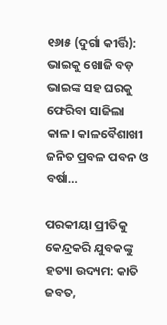୧୬ା୫ (ଦୁର୍ଗା କୀର୍ତ୍ତି): ଭାଇକୁ ଖୋଜି ବଡ଼ ଭାଇଙ୍କ ସହ ଘରକୁ ଫେରିବା ସାଜିଲା କାଳ। କାଳବୈଶାଖୀ ଜନିତ ପ୍ରବଳ ପବନ ଓ ବର୍ଷା…

ପରକୀୟା ପ୍ରୀତିକୁ କେନ୍ଦ୍ରକରି ଯୁବକଙ୍କୁ ହତ୍ୟା ଉଦ୍ୟମ: କାତି ଜବତ,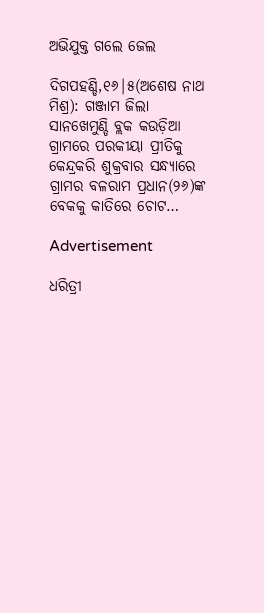ଅଭିଯୁକ୍ତ ଗଲେ ଜେଲ

ଦିଗପହଣ୍ଡି,୧୬|୫(ଅଶେଷ ନାଥ ମିଶ୍ର): ଗଞ୍ଜାମ ଜିଲା ସାନଖେମୁଣ୍ଡି ବ୍ଲକ କଉଡ଼ିଆ ଗ୍ରାମରେ ପରକୀୟା ପ୍ରୀତିକୁ କେନ୍ଦ୍ରକରି ଶୁକ୍ରବାର ସନ୍ଧ୍ୟାରେ ଗ୍ରାମର ବଳରାମ ପ୍ରଧାନ(୨୬)ଙ୍କ ବେକକୁ କାତିରେ ଚୋଟ…

Advertisement

ଧରିତ୍ରୀ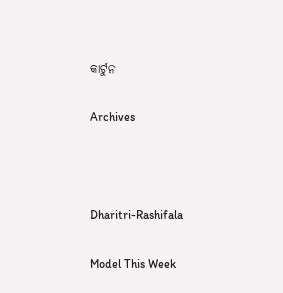କାର୍ଟୁନ

Archives



Dharitri-Rashifala

Model This Week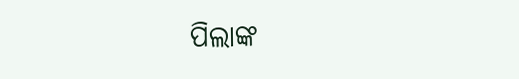ପିଲାଙ୍କ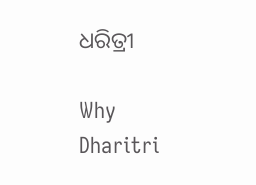ଧରିତ୍ରୀ

Why Dharitri